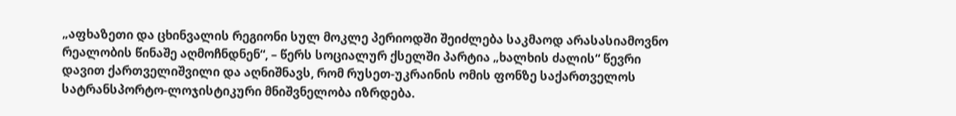„აფხაზეთი და ცხინვალის რეგიონი სულ მოკლე პერიოდში შეიძლება საკმაოდ არასასიამოვნო რეალობის წინაშე აღმოჩნდნენ“, – წერს სოციალურ ქსელში პარტია „ხალხის ძალის“ წევრი დავით ქართველიშვილი და აღნიშნავს, რომ რუსეთ-უკრაინის ომის ფონზე საქართველოს სატრანსპორტო-ლოჯისტიკური მნიშვნელობა იზრდება.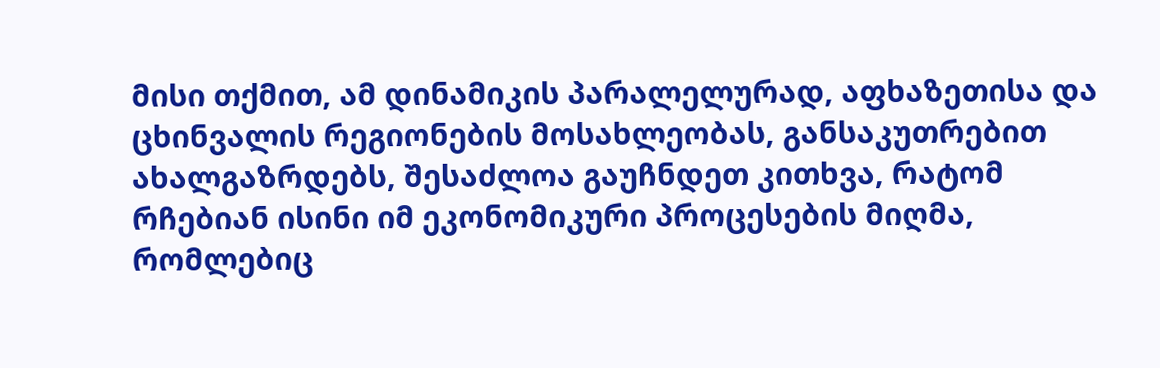მისი თქმით, ამ დინამიკის პარალელურად, აფხაზეთისა და ცხინვალის რეგიონების მოსახლეობას, განსაკუთრებით ახალგაზრდებს, შესაძლოა გაუჩნდეთ კითხვა, რატომ რჩებიან ისინი იმ ეკონომიკური პროცესების მიღმა, რომლებიც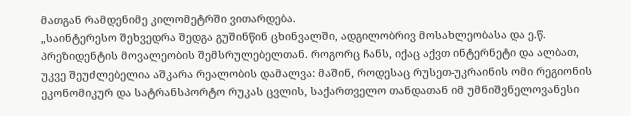მათგან რამდენიმე კილომეტრში ვითარდება.
„საინტერესო შეხვედრა შედგა გუშინწინ ცხინვალში, ადგილობრივ მოსახლეობასა და ე.წ. პრეზიდენტის მოვალეობის შემსრულებელთან. როგორც ჩანს, იქაც აქვთ ინტერნეტი და ალბათ, უკვე შეუძლებელია აშკარა რეალობის დამალვა: მაშინ, როდესაც რუსეთ-უკრაინის ომი რეგიონის ეკონომიკურ და სატრანსპორტო რუკას ცვლის, საქართველო თანდათან იმ უმნიშვნელოვანესი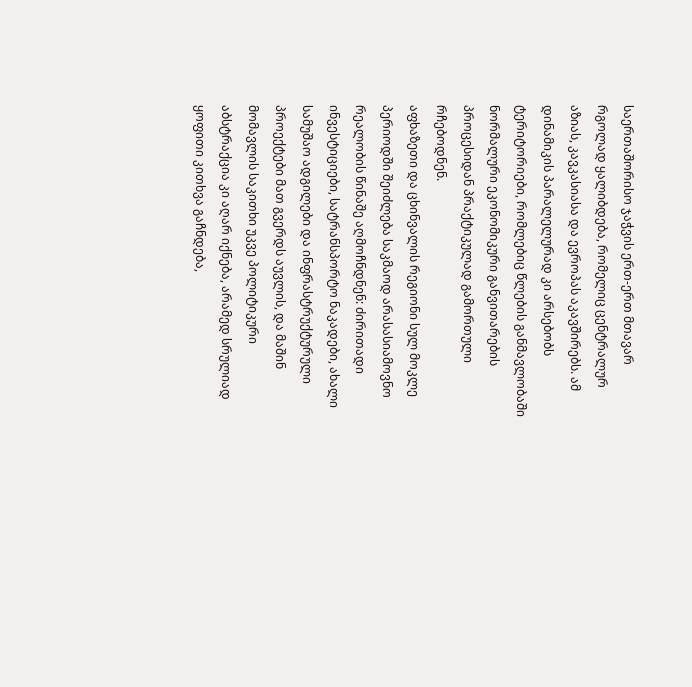საერთაშორისო ჯაჭვის ერთ-ერთ მთავარ რგოლად ყალიბდება, რომელიც ცენტრალურ აზიას, კავკასიასა და ევროპას აკავშირებს. ამ დინამიკის პარალელურად კი არსებობს ტერიტორიები, რომლებიც წლების განმავლობაში ნორმალური ეკონომიკური განვითარების პროცესიდან პრაქტიკულად გამორთული რჩებოდნენ.
აფხაზეთი და ცხინვალის რეგიონი სულ მოკლე პერიოდში შეიძლება საკმაოდ არასასიამოვნო რეალობის წინაშე აღმოჩნდნენ: ძირითადი ინვესტიციები, სატრანსპორტო ნაკადები, ახალი სამუშაო ადგილები და ინფრასტრუქტურული პროექტები მათ გვერდს აუვლის, და მაშინ მომავლის საკითხი უკვე პოლიტიკური აბსტრაქცია კი აღარ იქნება, არამედ სრულიად ყოფითი კითხვა გაჩნდება,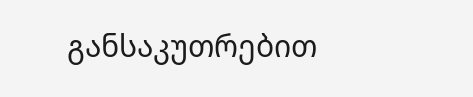განსაკუთრებით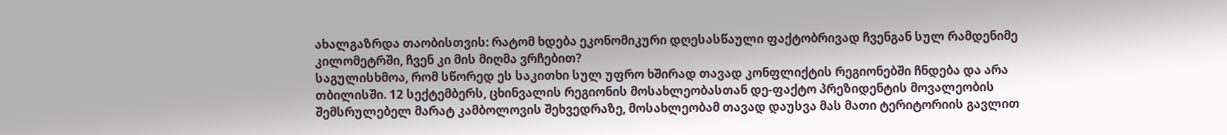ახალგაზრდა თაობისთვის: რატომ ხდება ეკონომიკური დღესასწაული ფაქტობრივად ჩვენგან სულ რამდენიმე კილომეტრში, ჩვენ კი მის მიღმა ვრჩებით?
საგულისხმოა, რომ სწორედ ეს საკითხი სულ უფრო ხშირად თავად კონფლიქტის რეგიონებში ჩნდება და არა თბილისში. 12 სექტემბერს, ცხინვალის რეგიონის მოსახლეობასთან დე-ფაქტო პრეზიდენტის მოვალეობის შემსრულებელ მარატ კამბოლოვის შეხვედრაზე, მოსახლეობამ თავად დაუსვა მას მათი ტერიტორიის გავლით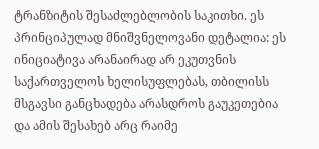ტრანზიტის შესაძლებლობის საკითხი. ეს პრინციპულად მნიშვნელოვანი დეტალია: ეს ინიციატივა არანაირად არ ეკუთვნის საქართველოს ხელისუფლებას, თბილისს მსგავსი განცხადება არასდროს გაუკეთებია და ამის შესახებ არც რაიმე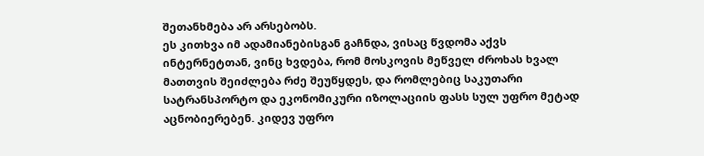შეთანხმება არ არსებობს.
ეს კითხვა იმ ადამიანებისგან გაჩნდა, ვისაც წვდომა აქვს ინტერნეტთან, ვინც ხვდება, რომ მოსკოვის მეწველ ძროხას ხვალ მათთვის შეიძლება რძე შეუწყდეს, და რომლებიც საკუთარი სატრანსპორტო და ეკონომიკური იზოლაციის ფასს სულ უფრო მეტად აცნობიერებენ. კიდევ უფრო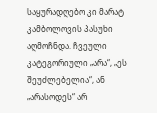საყურადღებო კი მარატ კამბოლოვის პასუხი აღმოჩნდა. ჩვეული კატეგორიული „არა“, „ეს შეუძლებელია“, ან „არასოდეს“ არ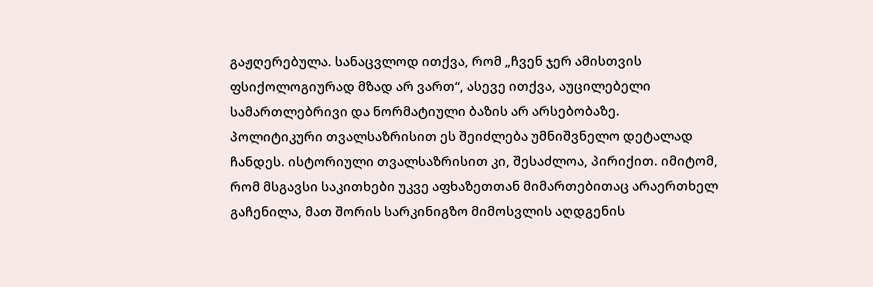გაჟღერებულა. სანაცვლოდ ითქვა, რომ „ჩვენ ჯერ ამისთვის ფსიქოლოგიურად მზად არ ვართ“, ასევე ითქვა, აუცილებელი სამართლებრივი და ნორმატიული ბაზის არ არსებობაზე.
პოლიტიკური თვალსაზრისით ეს შეიძლება უმნიშვნელო დეტალად ჩანდეს. ისტორიული თვალსაზრისით კი, შესაძლოა, პირიქით. იმიტომ, რომ მსგავსი საკითხები უკვე აფხაზეთთან მიმართებითაც არაერთხელ გაჩენილა, მათ შორის სარკინიგზო მიმოსვლის აღდგენის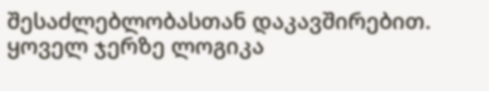შესაძლებლობასთან დაკავშირებით. ყოველ ჯერზე ლოგიკა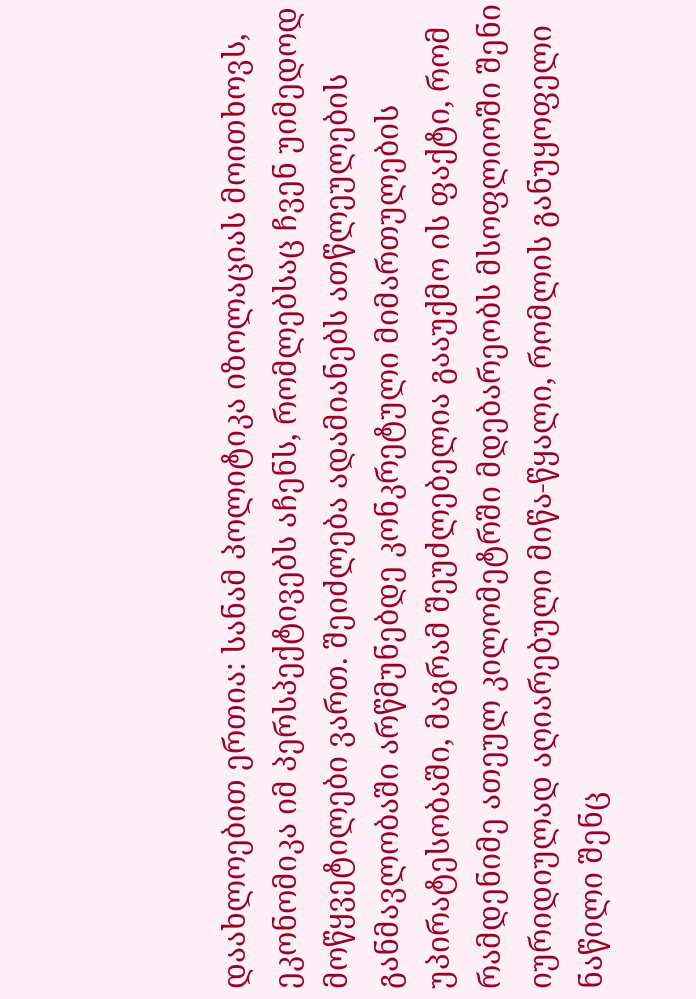დაახლოებით ერთია: სანამ პოლიტიკა იზოლაციას მოითხოვს, ეკონომიკა იმ პერსპექტივებს აჩენს, რომლებსაც ჩვენ უიმედოდ მოწყვეტილები ვართ. შეიძლება ადამიანებს ათწლეულების განმავლობაში არწმუნებდე კონკრეტული მიმართულების უპირატესობაში, მაგრამ შეუძლებელია გააუქმო ის ფაქტი, რომ რამდენიმე ათეულ კილომეტრში მდებარეობს მსოფლიოში შენი იურიდიულად აღიარებული მიწა-წყალი, რომლის განუყოფელი ნაწილი შენც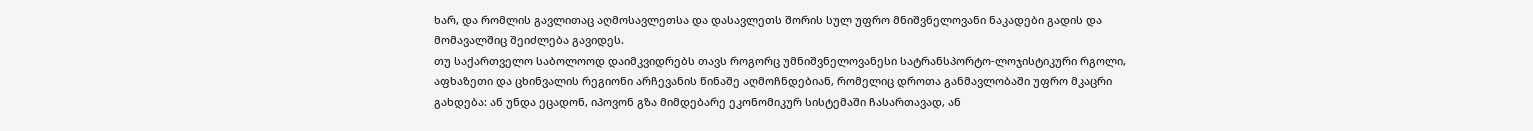ხარ, და რომლის გავლითაც აღმოსავლეთსა და დასავლეთს შორის სულ უფრო მნიშვნელოვანი ნაკადები გადის და მომავალშიც შეიძლება გავიდეს.
თუ საქართველო საბოლოოდ დაიმკვიდრებს თავს როგორც უმნიშვნელოვანესი სატრანსპორტო-ლოჯისტიკური რგოლი, აფხაზეთი და ცხინვალის რეგიონი არჩევანის წინაშე აღმოჩნდებიან, რომელიც დროთა განმავლობაში უფრო მკაცრი გახდება: ან უნდა ეცადონ, იპოვონ გზა მიმდებარე ეკონომიკურ სისტემაში ჩასართავად, ან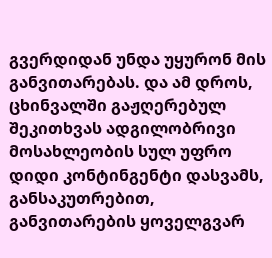გვერდიდან უნდა უყურონ მის განვითარებას. და ამ დროს, ცხინვალში გაჟღერებულ შეკითხვას ადგილობრივი მოსახლეობის სულ უფრო დიდი კონტინგენტი დასვამს, განსაკუთრებით, განვითარების ყოველგვარ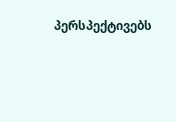პერსპექტივებს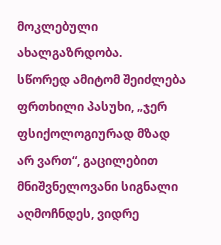მოკლებული ახალგაზრდობა.
სწორედ ამიტომ შეიძლება ფრთხილი პასუხი, „ჯერ ფსიქოლოგიურად მზად არ ვართ“, გაცილებით მნიშვნელოვანი სიგნალი აღმოჩნდეს, ვიდრე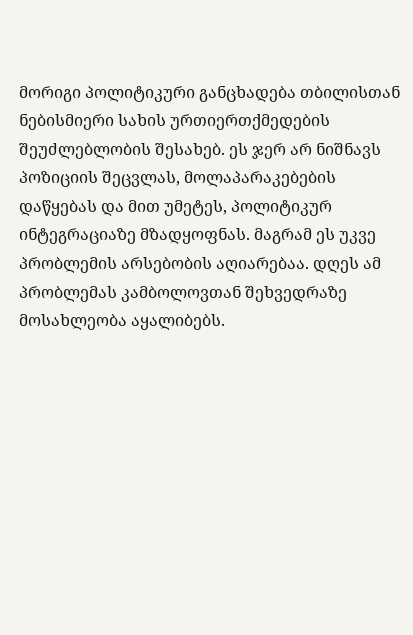მორიგი პოლიტიკური განცხადება თბილისთან ნებისმიერი სახის ურთიერთქმედების შეუძლებლობის შესახებ. ეს ჯერ არ ნიშნავს პოზიციის შეცვლას, მოლაპარაკებების დაწყებას და მით უმეტეს, პოლიტიკურ ინტეგრაციაზე მზადყოფნას. მაგრამ ეს უკვე პრობლემის არსებობის აღიარებაა. დღეს ამ პრობლემას კამბოლოვთან შეხვედრაზე მოსახლეობა აყალიბებს.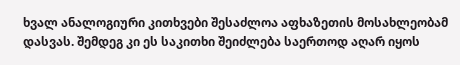ხვალ ანალოგიური კითხვები შესაძლოა აფხაზეთის მოსახლეობამ დასვას. შემდეგ კი ეს საკითხი შეიძლება საერთოდ აღარ იყოს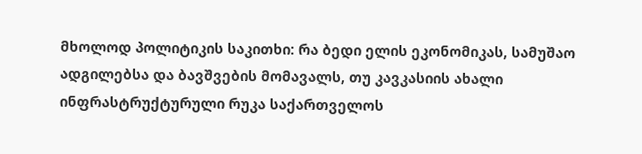მხოლოდ პოლიტიკის საკითხი: რა ბედი ელის ეკონომიკას, სამუშაო ადგილებსა და ბავშვების მომავალს, თუ კავკასიის ახალი ინფრასტრუქტურული რუკა საქართველოს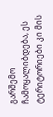გარშემო ჩამოყალიბდება, ეს ტერიტორიები კი მის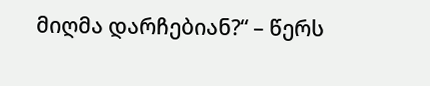მიღმა დარჩებიან?“ – წერს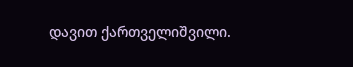დავით ქართველიშვილი.